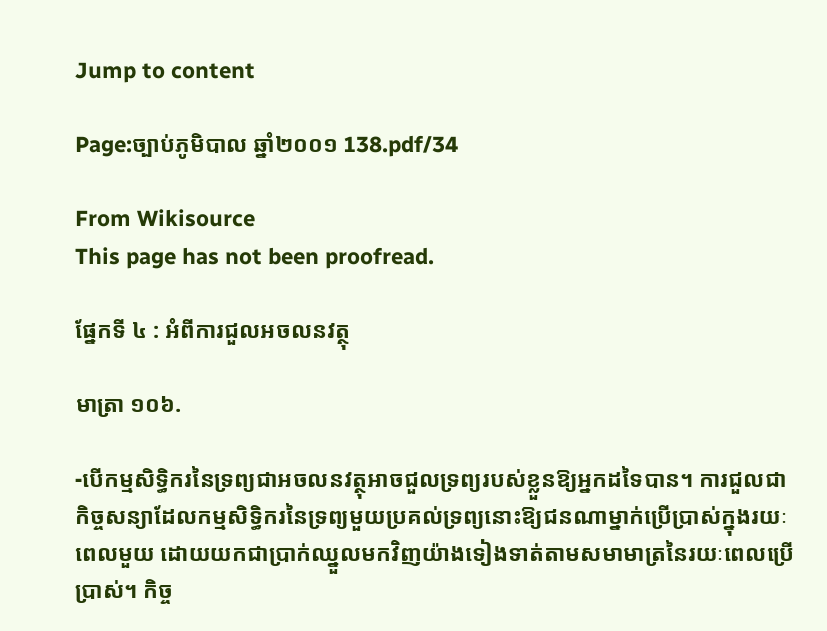Jump to content

Page:ច្បាប់ភូមិបាល ឆ្នាំ២០០១ 138.pdf/34

From Wikisource
This page has not been proofread.

ផ្នែកទី ៤ : អំពីការជួលអចលនវត្ថុ

មាត្រា ១០៦.

-បើកម្មសិទ្ធិករនៃទ្រព្យជាអចលនវត្ថុអាចជួលទ្រព្យរបស់ខ្លួនឱ្យអ្នកដទៃបាន។ ការជួលជាកិច្ចសន្យាដែលកម្មសិទ្ធិករនៃទ្រព្យមួយប្រគល់ទ្រព្យនោះឱ្យជនណាម្នាក់ប្រើប្រាស់ក្នុងរយៈពេលមួយ ដោយយកជាប្រាក់ឈ្នួលមកវិញយ៉ាងទៀងទាត់តាមសមាមាត្រនៃរយៈពេលប្រើប្រាស់។ កិច្ច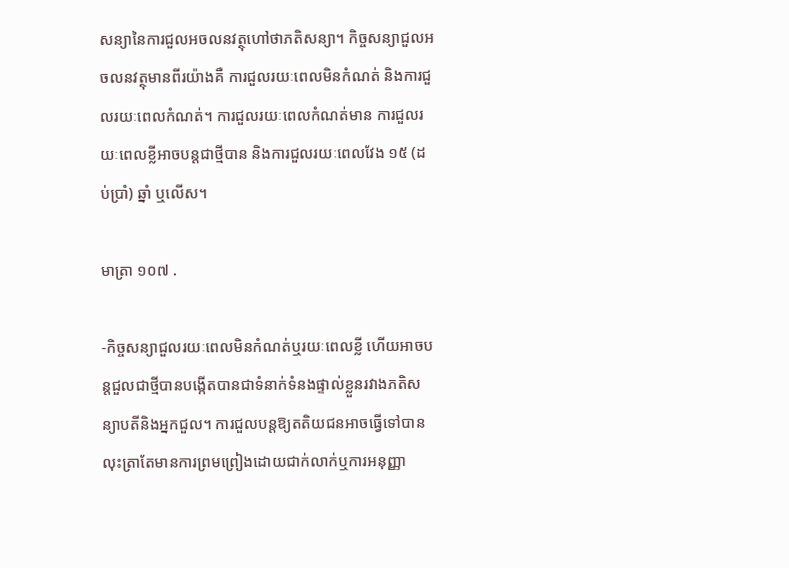សន្យានៃការជួលអចលនវត្ថុហៅថាភតិសន្យា។ កិច្ចសន្យាជួលអចលនវត្ថុមានពីរយ៉ាងគឺ ការជួលរយៈពេលមិនកំណត់ និងការជួលរយៈពេលកំណត់។ ការជួលរយៈពេលកំណត់មាន ការជួលរយៈពេលខ្លីអាចបន្តជាថ្មីបាន និងការជួលរយៈពេលវែង ១៥ (ដប់ប្រាំ) ឆ្នាំ ឬលើស។

មាត្រា ១០៧ .

-កិច្ចសន្យាជួលរយៈពេលមិនកំណត់ឬរយៈពេលខ្លី ហើយអាចបន្តជួលជាថ្មីបានបង្កើតបានជាទំនាក់ទំនងផ្ទាល់ខ្លួនរវាងភតិសន្យាបតីនិងអ្នកជួល។ ការជួលបន្តឱ្យតតិយជនអាចធ្វើទៅបាន លុះត្រាតែមានការព្រមព្រៀងដោយជាក់លាក់ឬការអនុញ្ញា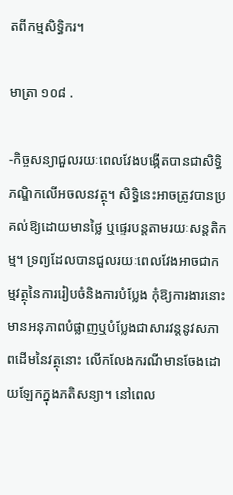តពីកម្មសិទ្ធិករ។

មាត្រា ១០៨ .

-កិច្ចសន្យាជួលរយៈពេលវែងបង្កើតបានជាសិទ្ធិភណ្ឌិកលើអចលនវត្ថុ។ សិទ្ធិនេះអាចត្រូវបានប្រគល់ឱ្យដោយមានថ្លៃ ឬផ្ទេរបន្តតាមរយៈសន្តតិកម្ម។ ទ្រព្យដែលបានជួលរយៈពេលវែងអាចជាកម្មវត្ថុនៃការរៀបចំនិងការបំប្លែង កុំឱ្យការងារនោះមានអនុភាពបំផ្លាញឬបំប្លែងជាសារវន្តនូវសភាពដើមនៃវត្ថុនោះ លើកលែងករណីមានចែងដោយឡែកក្នុងភតិសន្យា។ នៅពេល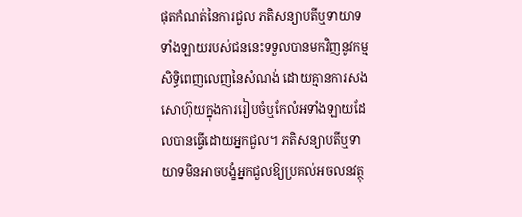ផុតកំណត់នៃការជួល ភតិសន្យាបតីឬទាយាទទាំងឡាយរបស់ជននេះទទួលបានមកវិញនូវកម្មសិទ្ធិពេញលេញនៃសំណង់ ដោយគ្មានការសងសោហ៊ុយក្នុងការរៀបចំឬកែលំអទាំងឡាយដែលបានធ្វើដោយអ្នកជួល។ ភតិសន្យាបតីឬទាយាទមិនអាចបង្ខំអ្នកជួលឱ្យប្រគល់អចលនវត្ថុ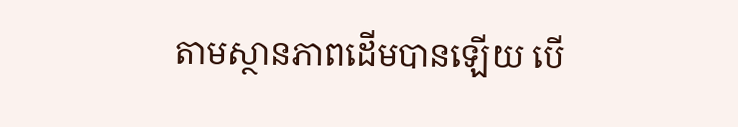តាមស្ថានភាពដើមបានឡើយ បើ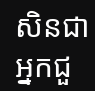សិនជាអ្នកជួ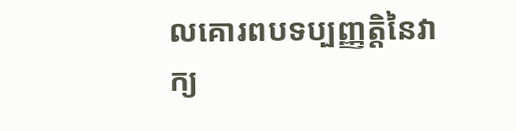លគោរពបទប្បញ្ញត្តិនៃវាក្យ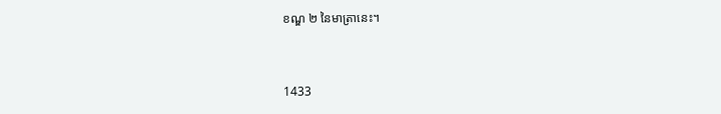ខណ្ឌ ២ នៃមាត្រានេះ។


1433